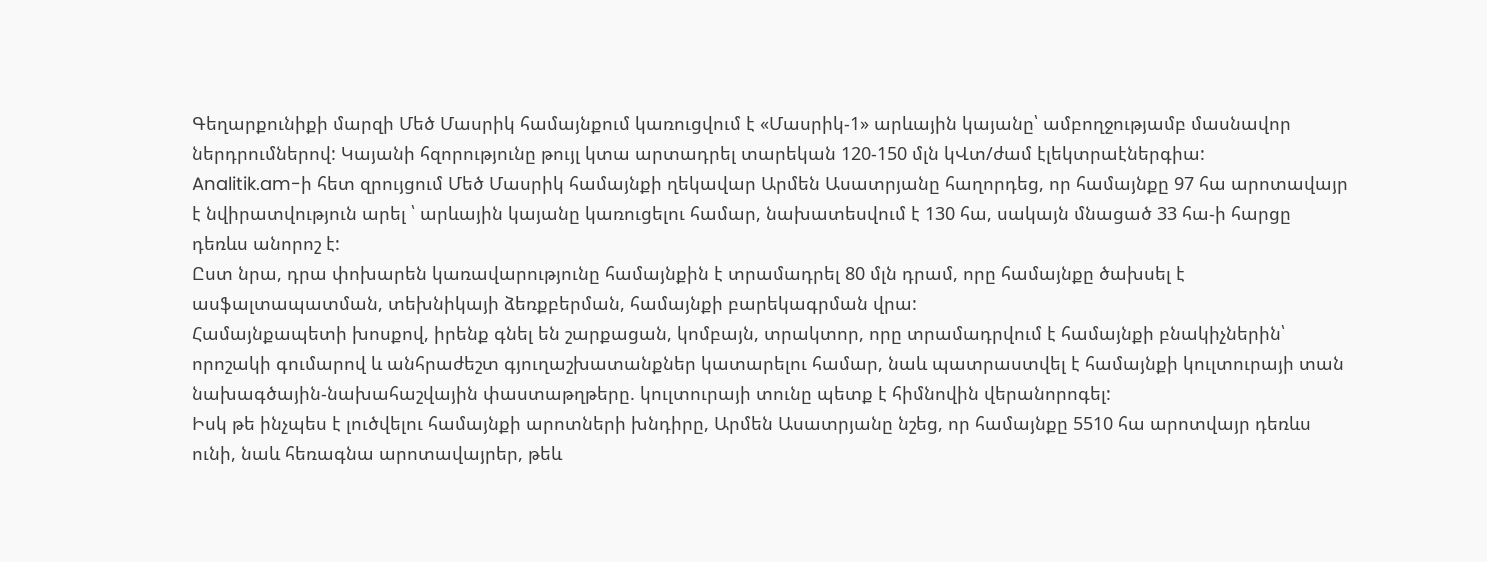Գեղարքունիքի մարզի Մեծ Մասրիկ համայնքում կառուցվում է «Մասրիկ-1» արևային կայանը՝ ամբողջությամբ մասնավոր ներդրումներով: Կայանի հզորությունը թույլ կտա արտադրել տարեկան 120-150 մլն կՎտ/ժամ էլեկտրաէներգիա:
Analitik.am-ի հետ զրույցում Մեծ Մասրիկ համայնքի ղեկավար Արմեն Ասատրյանը հաղորդեց, որ համայնքը 97 հա արոտավայր է նվիրատվություն արել ՝ արևային կայանը կառուցելու համար, նախատեսվում է 130 հա, սակայն մնացած 33 հա-ի հարցը դեռևս անորոշ է:
Ըստ նրա, դրա փոխարեն կառավարությունը համայնքին է տրամադրել 80 մլն դրամ, որը համայնքը ծախսել է ասֆալտապատման, տեխնիկայի ձեռքբերման, համայնքի բարեկագրման վրա:
Համայնքապետի խոսքով, իրենք գնել են շարքացան, կոմբայն, տրակտոր, որը տրամադրվում է համայնքի բնակիչներին՝ որոշակի գումարով և անհրաժեշտ գյուղաշխատանքներ կատարելու համար, նաև պատրաստվել է համայնքի կուլտուրայի տան նախագծային-նախահաշվային փաստաթղթերը. կուլտուրայի տունը պետք է հիմնովին վերանորոգել:
Իսկ թե ինչպես է լուծվելու համայնքի արոտների խնդիրը, Արմեն Ասատրյանը նշեց, որ համայնքը 5510 հա արոտվայր դեռևս ունի, նաև հեռագնա արոտավայրեր, թեև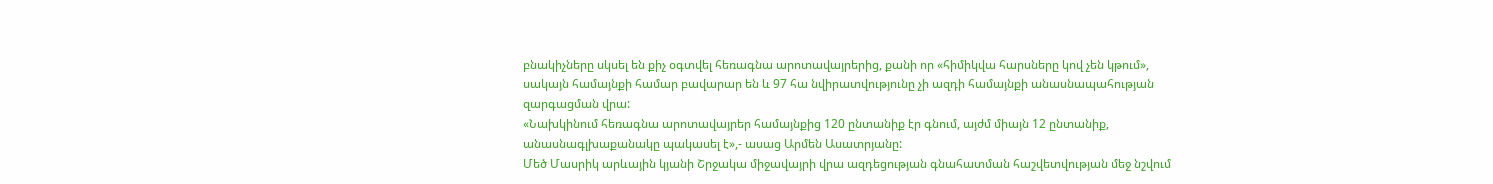բնակիչները սկսել են քիչ օգտվել հեռագնա արոտավայրերից, քանի որ «հիմիկվա հարսները կով չեն կթում», սակայն համայնքի համար բավարար են և 97 հա նվիրատվությունը չի ազդի համայնքի անասնապահության զարգացման վրա:
«Նախկինում հեռագնա արոտավայրեր համայնքից 120 ընտանիք էր գնում, այժմ միայն 12 ընտանիք, անասնագլխաքանակը պակասել է»,- ասաց Արմեն Ասատրյանը:
Մեծ Մասրիկ արևային կյանի Շրջակա միջավայրի վրա ազդեցության գնահատման հաշվետվության մեջ նշվում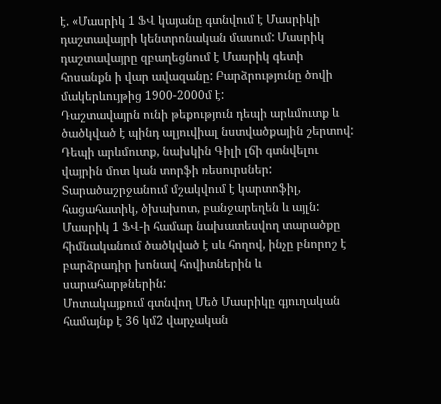է. «Մասրիկ 1 ՖՎ կայանը գտնվում է Մասրիկի դաշտավայրի կենտրոնական մասում: Մասրիկ դաշտավայրը զբաղեցնում է Մասրիկ գետի հոսանքն ի վար ավազանը: Բարձրությունը ծովի մակերևույթից 1900-2000մ է:
Դաշտավայրն ունի թեքություն դեպի արևմուտք և ծածկված է պինդ ալյուվիալ նստվածքային շերտով: Դեպի արևմուտք, նախկին Գիլի լճի գտնվելու վայրին մոտ կան տորֆի ռեսուրսներ:
Տարածաշրջանում մշակվում է կարտոֆիլ, հացահատիկ, ծխախոտ, բանջարեղեն և այլն: Մասրիկ 1 ՖՎ-ի համար նախատեսվող տարածքը հիմնականում ծածկված է սև հողով, ինչը բնորոշ է բարձրադիր խոնավ հովիտներին և սարահարթներին:
Մոտակայքում գտնվող Մեծ Մասրիկը գյուղական համայնք է 36 կմ2 վարչական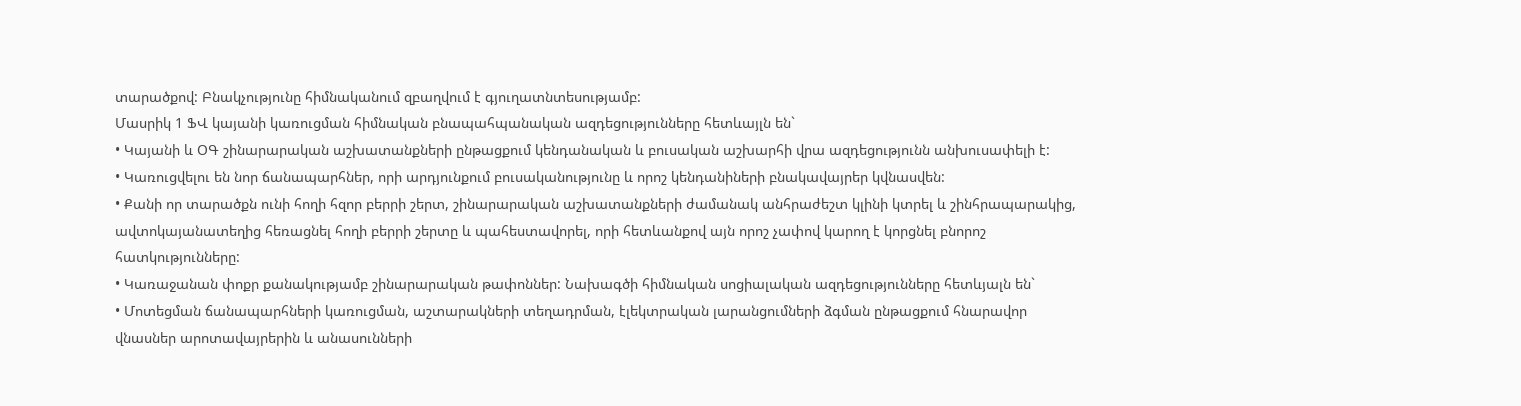տարածքով: Բնակչությունը հիմնականում զբաղվում է գյուղատնտեսությամբ:
Մասրիկ 1 ՖՎ կայանի կառուցման հիմնական բնապահպանական ազդեցությունները հետևայլն են`
• Կայանի և ՕԳ շինարարական աշխատանքների ընթացքում կենդանական և բուսական աշխարհի վրա ազդեցությունն անխուսափելի է:
• Կառուցվելու են նոր ճանապարհներ, որի արդյունքում բուսականությունը և որոշ կենդանիների բնակավայրեր կվնասվեն:
• Քանի որ տարածքն ունի հողի հզոր բերրի շերտ, շինարարական աշխատանքների ժամանակ անհրաժեշտ կլինի կտրել և շինհրապարակից, ավտոկայանատեղից հեռացնել հողի բերրի շերտը և պահեստավորել, որի հետևանքով այն որոշ չափով կարող է կորցնել բնորոշ հատկությունները:
• Կառաջանան փոքր քանակությամբ շինարարական թափոններ: Նախագծի հիմնական սոցիալական ազդեցությունները հետևյալն են`
• Մոտեցման ճանապարհների կառուցման, աշտարակների տեղադրման, էլեկտրական լարանցումների ձգման ընթացքում հնարավոր վնասներ արոտավայրերին և անասունների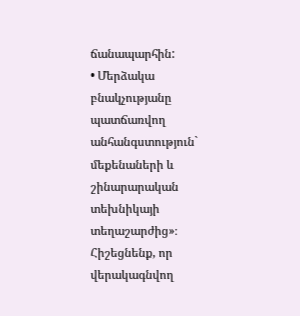ճանապարհին:
• Մերձակա բնակչությանը պատճառվող անհանգստություն` մեքենաների և շինարարական տեխնիկայի տեղաշարժից»։
Հիշեցնենք, որ վերակագնվող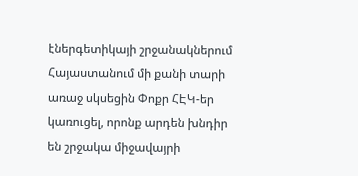էներգետիկայի շրջանակներում Հայաստանում մի քանի տարի առաջ սկսեցին Փոքր ՀԷԿ-եր կառուցել, որոնք արդեն խնդիր են շրջակա միջավայրի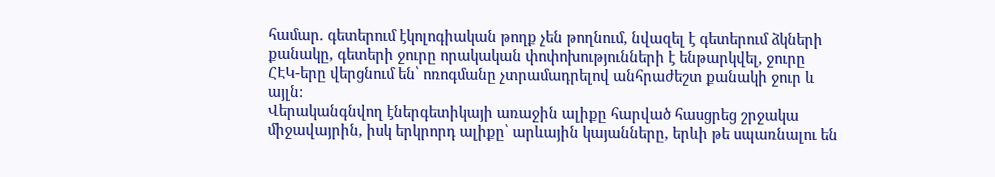համար. գետերում էկոլոգիական թողք չեն թողնում, նվազել է գետերում ձկների քանակը, գետերի ջուրը որակական փոփոխությունների է ենթարկվել, ջուրը ՀԷԿ-երը վերցնում են՝ ոռոգմանը չտրամադրելով անհրաժեշտ քանակի ջուր և այլն:
Վերականգնվող էներգետիկայի առաջին ալիքը հարված հասցրեց շրջակա միջավայրին, իսկ երկրորդ ալիքը՝ արևային կայանները, երևի թե սպառնալու են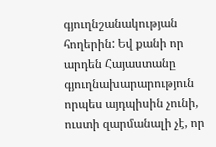գյուղնշանակության հողերին: Եվ քանի որ արդեն Հայաստանը գյուղնախարարություն որպես այդպիսին չունի, ուստի զարմանալի չէ, որ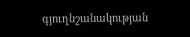գյուղնշանակության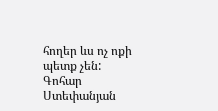հողեր ևս ոչ ոքի պետք չեն:
Գոհար Ստեփանյան